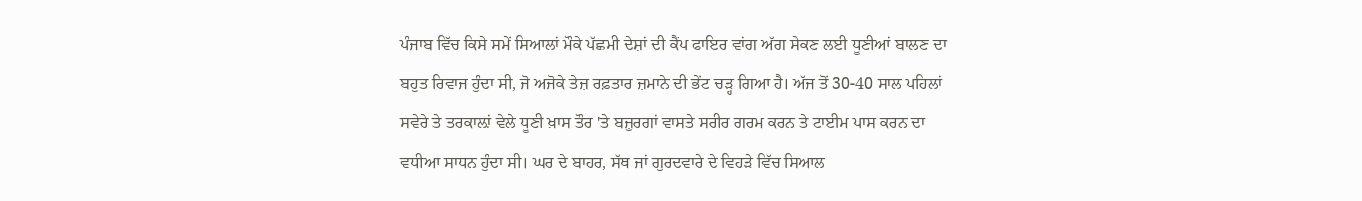ਪੰਜਾਬ ਵਿੱਚ ਕਿਸੇ ਸਮੇਂ ਸਿਆਲਾਂ ਮੌਕੇ ਪੱਛਮੀ ਦੇਸ਼ਾਂ ਦੀ ਕੈਂਪ ਫਾਇਰ ਵਾਂਗ ਅੱਗ ਸੇਕਣ ਲਈ ਧੂਣੀਆਂ ਬਾਲਣ ਦਾ ਬਹੁਤ ਰਿਵਾਜ ਹੁੰਦਾ ਸੀ, ਜੋ ਅਜੋਕੇ ਤੇਜ਼ ਰਫ਼ਤਾਰ ਜ਼ਮਾਨੇ ਦੀ ਭੇਂਟ ਚੜ੍ਹ ਗਿਆ ਹੈ। ਅੱਜ ਤੋਂ 30-40 ਸਾਲ ਪਹਿਲਾਂ ਸਵੇਰੇ ਤੇ ਤਰਕਾਲ਼ਾਂ ਵੇਲੇ ਧੂਣੀ ਖ਼ਾਸ ਤੌਰ 'ਤੇ ਬਜ਼ੁਰਗਾਂ ਵਾਸਤੇ ਸਰੀਰ ਗਰਮ ਕਰਨ ਤੇ ਟਾਈਮ ਪਾਸ ਕਰਨ ਦਾ ਵਧੀਆ ਸਾਧਨ ਹੁੰਦਾ ਸੀ। ਘਰ ਦੇ ਬਾਹਰ, ਸੱਥ ਜਾਂ ਗੁਰਦਵਾਰੇ ਦੇ ਵਿਹੜੇ ਵਿੱਚ ਸਿਆਲ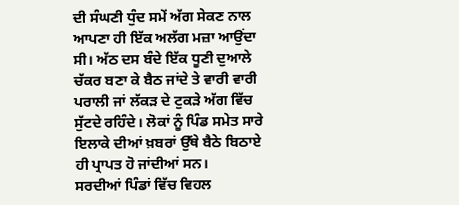ਦੀ ਸੰਘਣੀ ਧੁੰਦ ਸਮੇਂ ਅੱਗ ਸੇਕਣ ਨਾਲ ਆਪਣਾ ਹੀ ਇੱਕ ਅਲੱਗ ਮਜ਼ਾ ਆਉਂਦਾ ਸੀ। ਅੱਠ ਦਸ ਬੰਦੇ ਇੱਕ ਧੂਣੀ ਦੁਆਲੇ ਚੱਕਰ ਬਣਾ ਕੇ ਬੈਠ ਜਾਂਦੇ ਤੇ ਵਾਰੀ ਵਾਰੀ ਪਰਾਲੀ ਜਾਂ ਲੱਕੜ ਦੇ ਟੁਕੜੇ ਅੱਗ ਵਿੱਚ ਸੁੱਟਦੇ ਰਹਿੰਦੇ। ਲੋਕਾਂ ਨੂੰ ਪਿੰਡ ਸਮੇਤ ਸਾਰੇ ਇਲਾਕੇ ਦੀਆਂ ਖ਼ਬਰਾਂ ਉੱਥੇ ਬੈਠੇ ਬਿਠਾਏ ਹੀ ਪ੍ਰਾਪਤ ਹੋ ਜਾਂਦੀਆਂ ਸਨ।
ਸਰਦੀਆਂ ਪਿੰਡਾਂ ਵਿੱਚ ਵਿਹਲ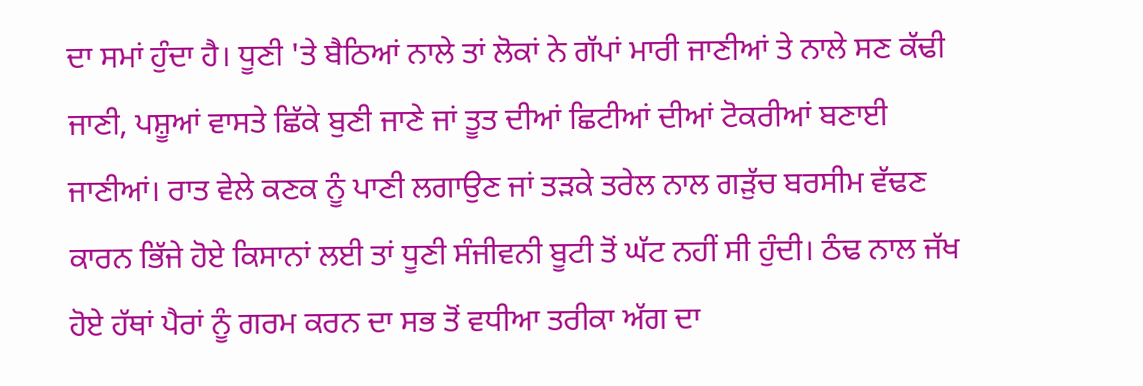ਦਾ ਸਮਾਂ ਹੁੰਦਾ ਹੈ। ਧੂਣੀ 'ਤੇ ਬੈਠਿਆਂ ਨਾਲੇ ਤਾਂ ਲੋਕਾਂ ਨੇ ਗੱਪਾਂ ਮਾਰੀ ਜਾਣੀਆਂ ਤੇ ਨਾਲੇ ਸਣ ਕੱਢੀ ਜਾਣੀ, ਪਸ਼ੂਆਂ ਵਾਸਤੇ ਛਿੱਕੇ ਬੁਣੀ ਜਾਣੇ ਜਾਂ ਤੂਤ ਦੀਆਂ ਛਿਟੀਆਂ ਦੀਆਂ ਟੋਕਰੀਆਂ ਬਣਾਈ ਜਾਣੀਆਂ। ਰਾਤ ਵੇਲੇ ਕਣਕ ਨੂੰ ਪਾਣੀ ਲਗਾਉਣ ਜਾਂ ਤੜਕੇ ਤਰੇਲ ਨਾਲ ਗੜੁੱਚ ਬਰਸੀਮ ਵੱਢਣ ਕਾਰਨ ਭਿੱਜੇ ਹੋਏ ਕਿਸਾਨਾਂ ਲਈ ਤਾਂ ਧੂਣੀ ਸੰਜੀਵਨੀ ਬੂਟੀ ਤੋਂ ਘੱਟ ਨਹੀਂ ਸੀ ਹੁੰਦੀ। ਠੰਢ ਨਾਲ ਜੱਖ ਹੋਏ ਹੱਥਾਂ ਪੈਰਾਂ ਨੂੰ ਗਰਮ ਕਰਨ ਦਾ ਸਭ ਤੋਂ ਵਧੀਆ ਤਰੀਕਾ ਅੱਗ ਦਾ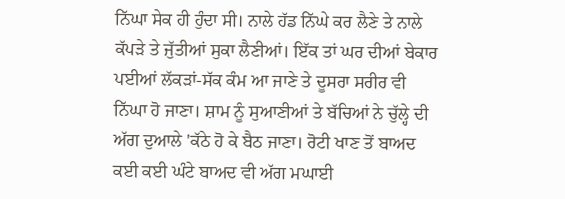ਨਿੱਘਾ ਸੇਕ ਹੀ ਹੁੰਦਾ ਸੀ। ਨਾਲੇ ਹੱਡ ਨਿੱਘੇ ਕਰ ਲੈਣੇ ਤੇ ਨਾਲੇ ਕੱਪੜੇ ਤੇ ਜੁੱਤੀਆਂ ਸੁਕਾ ਲੈਣੀਆਂ। ਇੱਕ ਤਾਂ ਘਰ ਦੀਆਂ ਬੇਕਾਰ ਪਈਆਂ ਲੱਕੜਾਂ-ਸੱਕ ਕੰਮ ਆ ਜਾਣੇ ਤੇ ਦੂਸਰਾ ਸਰੀਰ ਵੀ ਨਿੱਘਾ ਹੋ ਜਾਣਾ। ਸ਼ਾਮ ਨੂੰ ਸੁਆਣੀਆਂ ਤੇ ਬੱਚਿਆਂ ਨੇ ਚੁੱਲ੍ਹੇ ਦੀ ਅੱਗ ਦੁਆਲੇ 'ਕੱਠੇ ਹੋ ਕੇ ਬੈਠ ਜਾਣਾ। ਰੋਟੀ ਖਾਣ ਤੋਂ ਬਾਅਦ ਕਈ ਕਈ ਘੰਟੇ ਬਾਅਦ ਵੀ ਅੱਗ ਮਘਾਈ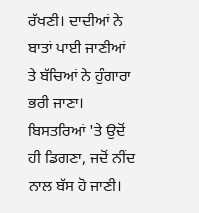ਰੱਖਣੀ। ਦਾਦੀਆਂ ਨੇ ਬਾਤਾਂ ਪਾਈ ਜਾਣੀਆਂ ਤੇ ਬੱਚਿਆਂ ਨੇ ਹੁੰਗਾਰਾ ਭਰੀ ਜਾਣਾ। ਬਿਸਤਰਿਆਂ 'ਤੇ ਉਦੋਂ ਹੀ ਡਿਗਣਾ, ਜਦੋਂ ਨੀਂਦ ਨਾਲ ਬੱਸ ਹੋ ਜਾਣੀ।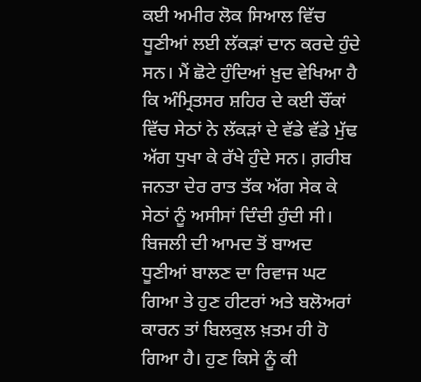ਕਈ ਅਮੀਰ ਲੋਕ ਸਿਆਲ ਵਿੱਚ ਧੂਣੀਆਂ ਲਈ ਲੱਕੜਾਂ ਦਾਨ ਕਰਦੇ ਹੁੰਦੇ ਸਨ। ਮੈਂ ਛੋਟੇ ਹੁੰਦਿਆਂ ਖ਼ੁਦ ਵੇਖਿਆ ਹੈ ਕਿ ਅੰਮ੍ਰਿਤਸਰ ਸ਼ਹਿਰ ਦੇ ਕਈ ਚੌਂਕਾਂ ਵਿੱਚ ਸੇਠਾਂ ਨੇ ਲੱਕੜਾਂ ਦੇ ਵੱਡੇ ਵੱਡੇ ਮੁੱਢ ਅੱਗ ਧੁਖਾ ਕੇ ਰੱਖੇ ਹੁੰਦੇ ਸਨ। ਗ਼ਰੀਬ ਜਨਤਾ ਦੇਰ ਰਾਤ ਤੱਕ ਅੱਗ ਸੇਕ ਕੇ ਸੇਠਾਂ ਨੂੰ ਅਸੀਸਾਂ ਦਿੰਦੀ ਹੁੰਦੀ ਸੀ।
ਬਿਜਲੀ ਦੀ ਆਮਦ ਤੋਂ ਬਾਅਦ ਧੂਣੀਆਂ ਬਾਲਣ ਦਾ ਰਿਵਾਜ ਘਟ ਗਿਆ ਤੇ ਹੁਣ ਹੀਟਰਾਂ ਅਤੇ ਬਲੋਅਰਾਂ ਕਾਰਨ ਤਾਂ ਬਿਲਕੁਲ ਖ਼ਤਮ ਹੀ ਹੋ ਗਿਆ ਹੈ। ਹੁਣ ਕਿਸੇ ਨੂੰ ਕੀ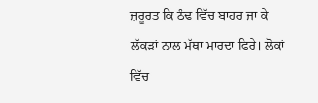ਜ਼ਰੂਰਤ ਕਿ ਠੰਢ ਵਿੱਚ ਬਾਹਰ ਜਾ ਕੇ ਲੱਕੜਾਂ ਨਾਲ ਮੱਥਾ ਮਾਰਦਾ ਫਿਰੇ। ਲੋਕਾਂ ਵਿੱਚ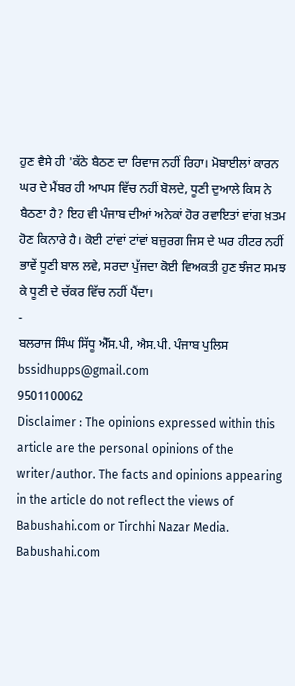ਹੁਣ ਵੈਸੇ ਹੀ 'ਕੱਠੇ ਬੈਠਣ ਦਾ ਰਿਵਾਜ ਨਹੀਂ ਰਿਹਾ। ਮੋਬਾਈਲਾਂ ਕਾਰਨ ਘਰ ਦੇ ਮੈਂਬਰ ਹੀ ਆਪਸ ਵਿੱਚ ਨਹੀਂ ਬੋਲਦੇ, ਧੂਣੀ ਦੁਆਲੇ ਕਿਸ ਨੇ ਬੈਠਣਾ ਹੈ? ਇਹ ਵੀ ਪੰਜਾਬ ਦੀਆਂ ਅਨੇਕਾਂ ਹੋਰ ਰਵਾਇਤਾਂ ਵਾਂਗ ਖ਼ਤਮ ਹੋਣ ਕਿਨਾਰੇ ਹੈ। ਕੋਈ ਟਾਂਵਾਂ ਟਾਂਵਾਂ ਬਜ਼ੁਰਗ ਜਿਸ ਦੇ ਘਰ ਹੀਟਰ ਨਹੀਂ ਭਾਵੇਂ ਧੂਣੀ ਬਾਲ ਲਵੇ, ਸਰਦਾ ਪੁੱਜਦਾ ਕੋਈ ਵਿਅਕਤੀ ਹੁਣ ਝੰਜਟ ਸਮਝ ਕੇ ਧੂਣੀ ਦੇ ਚੱਕਰ ਵਿੱਚ ਨਹੀਂ ਪੈਂਦਾ।
-
ਬਲਰਾਜ ਸਿੰਘ ਸਿੱਧੂ ਐੱਸ.ਪੀ, ਐਸ.ਪੀ. ਪੰਜਾਬ ਪੁਲਿਸ
bssidhupps@gmail.com
9501100062
Disclaimer : The opinions expressed within this article are the personal opinions of the writer/author. The facts and opinions appearing in the article do not reflect the views of Babushahi.com or Tirchhi Nazar Media. Babushahi.com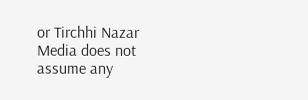or Tirchhi Nazar Media does not assume any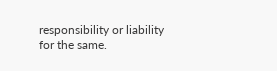responsibility or liability for the same.